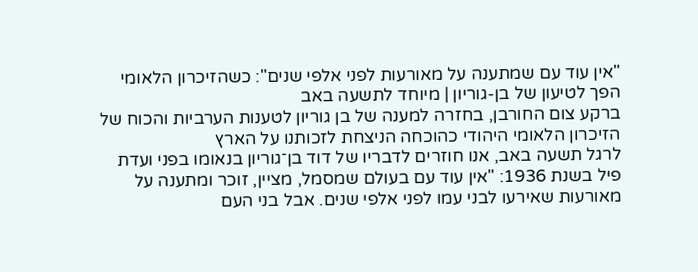"אין עוד עם שמתענה על מאורעות לפני אלפי שנים": כשהזיכרון הלאומי הפך לטיעון של בן-גוריון | מיוחד לתשעה באב
ברקע צום החורבן, בחזרה למענה של בן גוריון לטענות הערביות והכוח של הזיכרון הלאומי היהודי כהוכחה הניצחת לזכותנו על הארץ
לרגל תשעה באב, אנו חוזרים לדבריו של דוד בן־גוריון בנאומו בפני ועדת פיל בשנת 1936: "אין עוד עם בעולם שמסמל, מציין, זוכר ומתענה על מאורעות שאירעו לבני עמו לפני אלפי שנים. אבל בני העם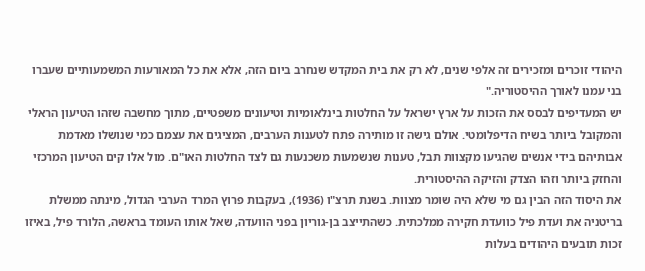היהודי זוכרים ומזכירים זה אלפי שנים, לא רק את בית המקדש שנחרב ביום הזה, אלא את כל המאורעות המשמעותיים שעברו בני עמנו לאורך ההיסטוריה."
יש המעדיפים לבסס את הזכות על ארץ ישראל על החלטות בינלאומיות וטיעונים משפטיים, מתוך מחשבה שזהו הטיעון הראלי והמקובל ביותר בשיח הדיפלומטי. אולם גישה זו מותירה פתח לטענות הערבים, המציגים את עצמם כמי שנושלו מאדמת אבותיהם בידי אנשים שהגיעו מקצוות תבל, טענות שנשמעות משכנעות גם לצד החלטות האו"ם. מול אלו קים הטיעון המרכזי והחזק ביותר וזהו הצדק והזיקה ההיסטורית.
את היסוד הזה הבין גם מי שלא היה שומר מצוות. בשנת תרצ"ו (1936), בעקבות פרוץ המרד הערבי הגדול, מינתה ממשלת בריטניה את ועדת פיל כוועדת חקירה ממלכתית. כשהתייצב בן-גוריון בפני הוועדה, שאל אותו העומד בראשה, הלורד פיל, באיזו זכות תובעים היהודים בעלות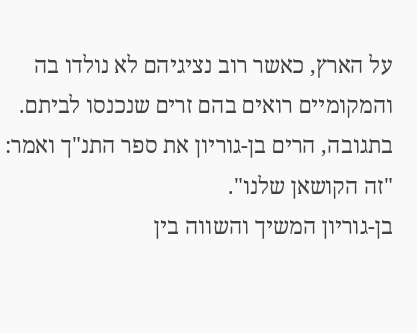על הארץ, כאשר רוב נציגיהם לא נולדו בה והמקומיים רואים בהם זרים שנכנסו לביתם. בתגובה, הרים בן-גוריון את ספר התנ"ך ואמר: "זה הקושאן שלנו".
בן-גוריון המשיך והשווה בין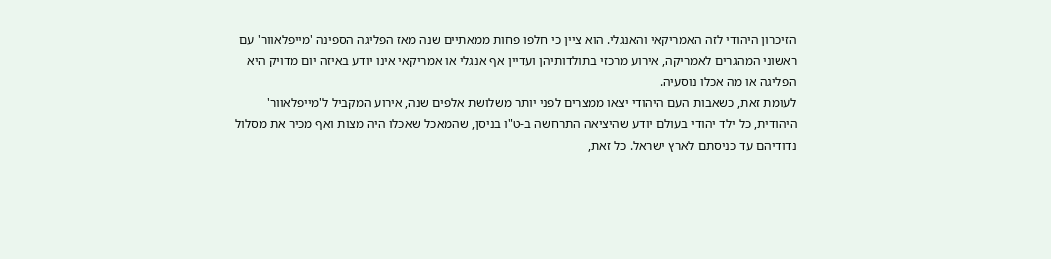הזיכרון היהודי לזה האמריקאי והאנגלי. הוא ציין כי חלפו פחות ממאתיים שנה מאז הפליגה הספינה 'מייפלאוור' עם ראשוני המהגרים לאמריקה, אירוע מרכזי בתולדותיהן ועדיין אף אנגלי או אמריקאי אינו יודע באיזה יום מדויק היא הפליגה או מה אכלו נוסעיה.
לעומת זאת, כשאבות העם היהודי יצאו ממצרים לפני יותר משלושת אלפים שנה, אירוע המקביל ל'מייפלאוור' היהודית, כל ילד יהודי בעולם יודע שהיציאה התרחשה ב-ט"ו בניסן, שהמאכל שאכלו היה מצות ואף מכיר את מסלול נדודיהם עד כניסתם לארץ ישראל. כל זאת,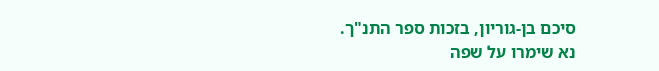סיכם בן-גוריון, בזכות ספר התנ"ך.
נא שימרו על שפה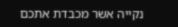נקייה אשר מכבדת אתכם